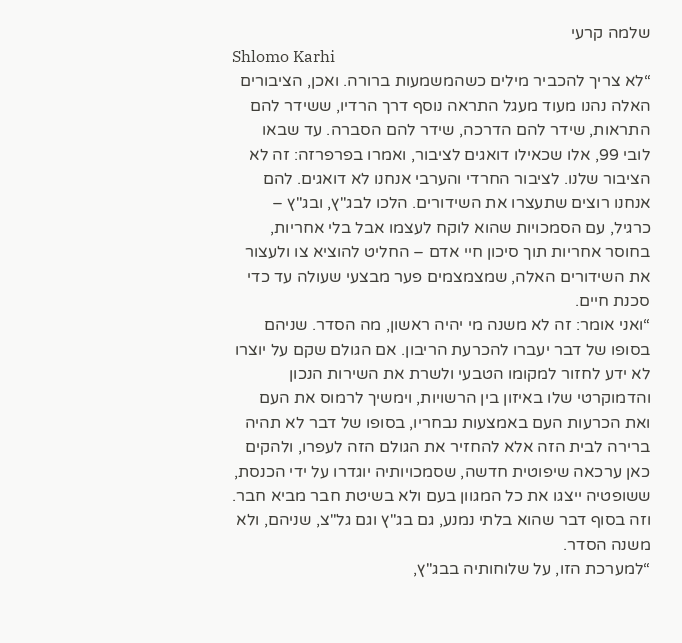שלמה קרעי
Shlomo Karhi
“לא צריך להכביר מילים כשהמשמעות ברורה. ואכן, הציבורים האלה נהנו מעוד מעגל התראה נוסף דרך הרדיו, ששידר להם התראות, שידר להם הדרכה, שידר להם הסברה. עד שבאו לובי 99, אלו שכאילו דואגים לציבור, ואמרו בפרפרזה: זה לא הציבור שלנו. לציבור החרדי והערבי אנחנו לא דואגים. להם אנחנו רוצים שתעצרו את השידורים. הלכו לבג"ץ, ובג"ץ – כרגיל, עם הסמכויות שהוא לוקח לעצמו אבל בלי אחריות, בחוסר אחריות תוך סיכון חיי אדם – החליט להוציא צו ולעצור את השידורים האלה, שמצמצמים פער מבצעי שעולה עד כדי סכנת חיים.
“ואני אומר: זה לא משנה מי יהיה ראשון, מה הסדר. שניהם בסופו של דבר יעברו להכרעת הריבון. אם הגולם שקם על יוצרו לא ידע לחזור למקומו הטבעי ולשרת את השירות הנכון והדמוקרטי שלו באיזון בין הרשויות, וימשיך לרמוס את העם ואת הכרעות העם באמצעות נבחריו, בסופו של דבר לא תהיה ברירה לבית הזה אלא להחזיר את הגולם הזה לעפרו, ולהקים כאן ערכאה שיפוטית חדשה, שסמכויותיה יוגדרו על ידי הכנסת, ששופטיה ייצגו את כל המגוון בעם ולא בשיטת חבר מביא חבר. וזה בסוף דבר שהוא בלתי נמנע, גם בג"ץ וגם גל"צ, שניהם, ולא משנה הסדר.
“למערכת הזו, על שלוחותיה בבג"ץ,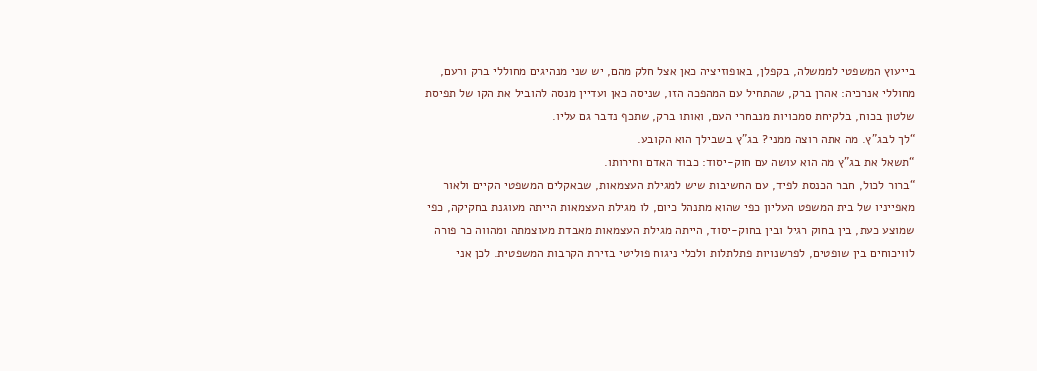בייעוץ המשפטי לממשלה, בקפלן, באופוזיציה כאן אצל חלק מהם, יש שני מנהיגים מחוללי ברק ורעם, מחוללי אנרכיה: אהרן ברק, שהתחיל עם המהפכה הזו, שניסה כאן ועדיין מנסה להוביל את הקו של תפיסת שלטון בכוח, בלקיחת סמכויות מנבחרי העם, ואותו ברק, שתכף נדבר גם עליו.
“לך לבג"ץ. מה אתה רוצה ממני? בג"ץ בשבילך הוא הקובע.
“תשאל את בג"ץ מה הוא עושה עם חוק-יסוד: כבוד האדם וחירותו.
“ברור לכול, חבר הכנסת לפיד, עם החשיבות שיש למגילת העצמאות, שבאקלים המשפטי הקיים ולאור מאפייניו של בית המשפט העליון כפי שהוא מתנהל כיום, לו מגילת העצמאות הייתה מעוגנת בחקיקה, כפי שמוצע כעת, בין בחוק רגיל ובין בחוק-יסוד, הייתה מגילת העצמאות מאבדת מעוצמתה ומהווה כר פורה לוויכוחים בין שופטים, לפרשנויות פתלתלות ולכלי ניגוח פוליטי בזירת הקרבות המשפטית. לכן אני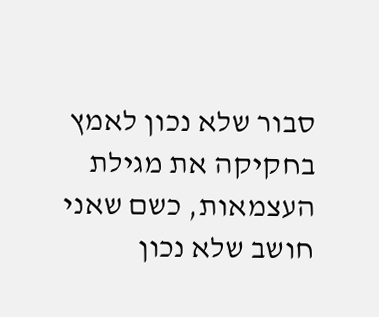סבור שלא נכון לאמץ בחקיקה את מגילת העצמאות, כשם שאני חושב שלא נכון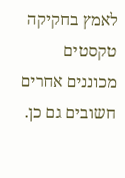לאמץ בחקיקה טקסטים מכוננים אחרים חשובים גם כן.